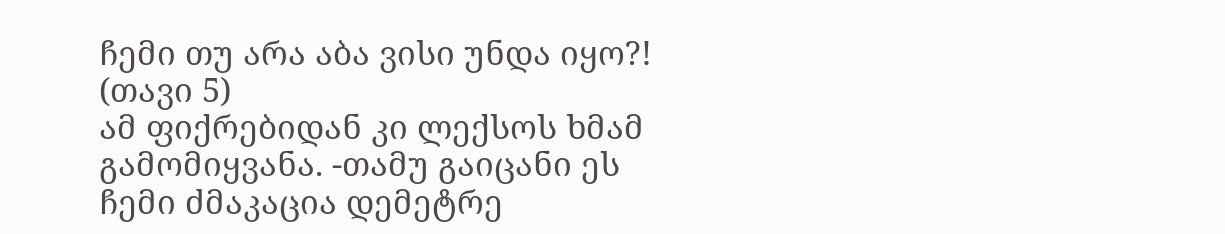ჩემი თუ არა აბა ვისი უნდა იყო?! (თავი 5)
ამ ფიქრებიდან კი ლექსოს ხმამ გამომიყვანა. -თამუ გაიცანი ეს ჩემი ძმაკაცია დემეტრე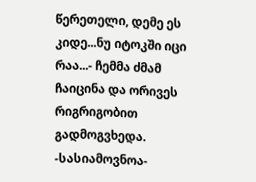წერეთელი, დემე ეს კიდე...ნუ იტოკში იცი რაა...- ჩემმა ძმამ ჩაიცინა და ორივეს რიგრიგობით გადმოგვხედა. -სასიამოვნოა-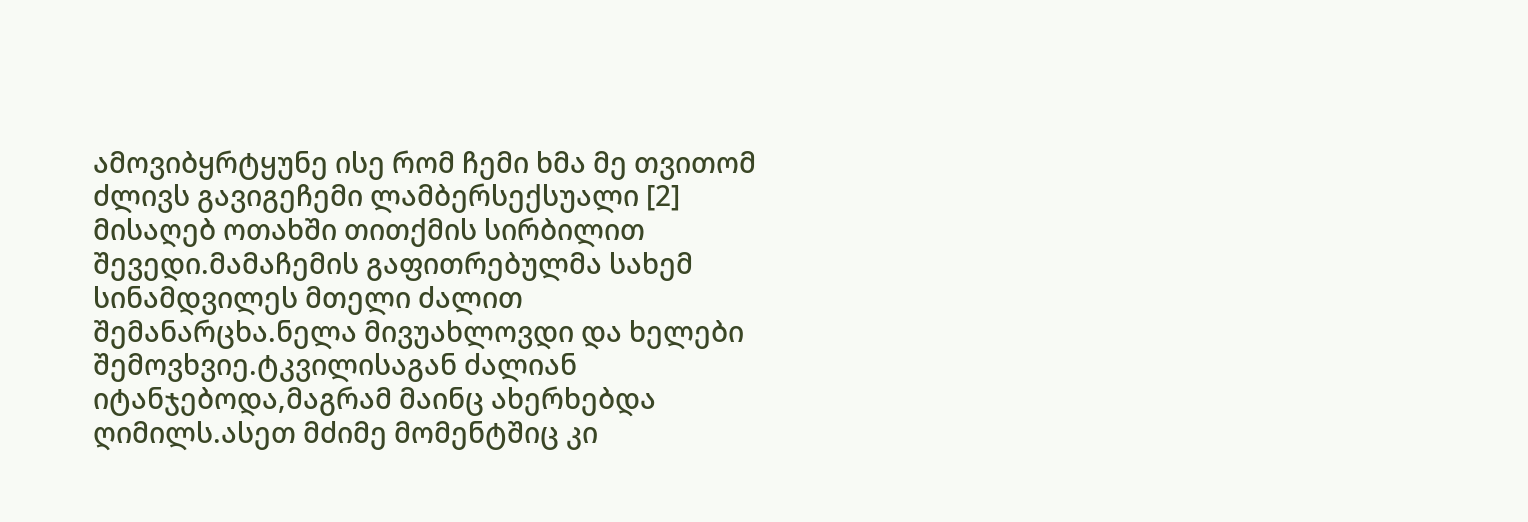ამოვიბყრტყუნე ისე რომ ჩემი ხმა მე თვითომ ძლივს გავიგეჩემი ლამბერსექსუალი [2]
მისაღებ ოთახში თითქმის სირბილით შევედი.მამაჩემის გაფითრებულმა სახემ სინამდვილეს მთელი ძალით შემანარცხა.ნელა მივუახლოვდი და ხელები შემოვხვიე.ტკვილისაგან ძალიან იტანჯებოდა,მაგრამ მაინც ახერხებდა ღიმილს.ასეთ მძიმე მომენტშიც კი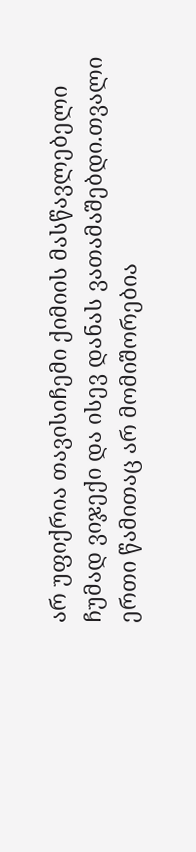არ უფიქრია თავისიჩემი ქიმიის მასწავლებელი
ჩუმად ვიჯექი და ისევ დანას ვათამაშებდი.თვალი ერთი წამითაც არ მომიშორებია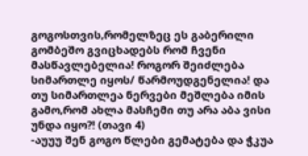გოგოსთვის,რომელზეც ეს გაბერილი გომბეშო გვიცხადებს რომ ჩვენი მასწავლებელია! როგორ შეიძლება სიმართლე იყოს/ წარმოუდგენელია! და თუ სიმართლეა ნერვები მეშლება იმის გამო,რომ ახლა მასჩემი თუ არა აბა ვისი უნდა იყო?! (თავი 4)
-აუუუ შენ გოგო წლები გემატება და ჭკუა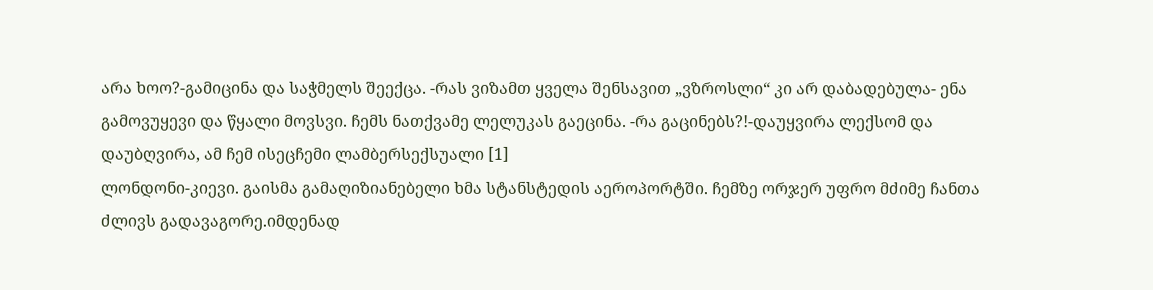არა ხოო?-გამიცინა და საჭმელს შეექცა. -რას ვიზამთ ყველა შენსავით „ვზროსლი“ კი არ დაბადებულა- ენა გამოვუყევი და წყალი მოვსვი. ჩემს ნათქვამე ლელუკას გაეცინა. -რა გაცინებს?!-დაუყვირა ლექსომ და დაუბღვირა, ამ ჩემ ისეცჩემი ლამბერსექსუალი [1]
ლონდონი-კიევი. გაისმა გამაღიზიანებელი ხმა სტანსტედის აეროპორტში. ჩემზე ორჯერ უფრო მძიმე ჩანთა ძლივს გადავაგორე.იმდენად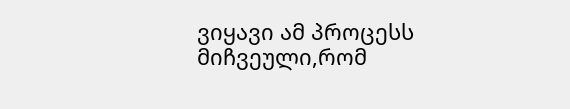ვიყავი ამ პროცესს მიჩვეული,რომ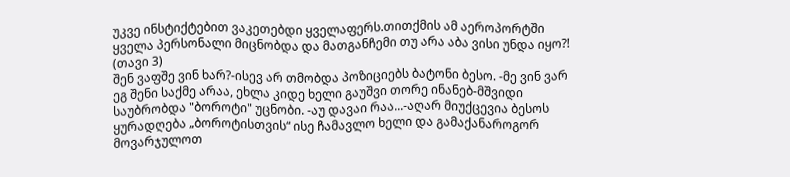უკვე ინსტიქტებით ვაკეთებდი ყველაფერს.თითქმის ამ აეროპორტში ყველა პერსონალი მიცნობდა და მათგანჩემი თუ არა აბა ვისი უნდა იყო?! (თავი 3)
შენ ვაფშე ვინ ხარ?-ისევ არ თმობდა პოზიციებს ბატონი ბესო. -მე ვინ ვარ ეგ შენი საქმე არაა, ეხლა კიდე ხელი გაუშვი თორე ინანებ-მშვიდი საუბრობდა "ბოროტი" უცნობი. -აუ დავაი რაა...-აღარ მიუქცევია ბესოს ყურადღება „ბოროტისთვის“ ისე ჩამავლო ხელი და გამაქანაროგორ მოვარჯულოთ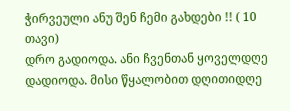ჭირვეული ანუ შენ ჩემი გახდები !! ( 10 თავი)
დრო გადიოდა. ანი ჩვენთან ყოველდღე დადიოდა. მისი წყალობით დღითიდღე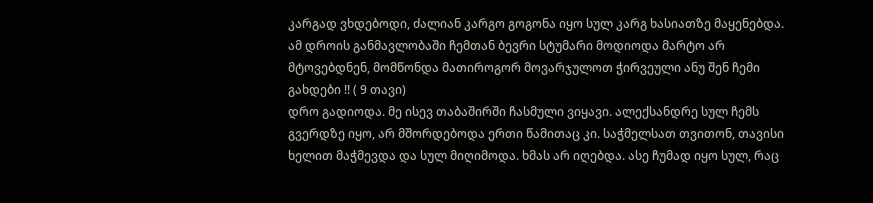კარგად ვხდებოდი, ძალიან კარგო გოგონა იყო სულ კარგ ხასიათზე მაყენებდა. ამ დროის განმავლობაში ჩემთან ბევრი სტუმარი მოდიოდა მარტო არ მტოვებდნენ, მომწონდა მათიროგორ მოვარჯულოთ ჭირვეული ანუ შენ ჩემი გახდები !! ( 9 თავი)
დრო გადიოდა. მე ისევ თაბაშირში ჩასმული ვიყავი. ალექსანდრე სულ ჩემს გვერდზე იყო, არ მშორდებოდა ერთი წამითაც კი. საჭმელსათ თვითონ, თავისი ხელით მაჭმევდა და სულ მიღიმოდა. ხმას არ იღებდა. ასე ჩუმად იყო სულ, რაც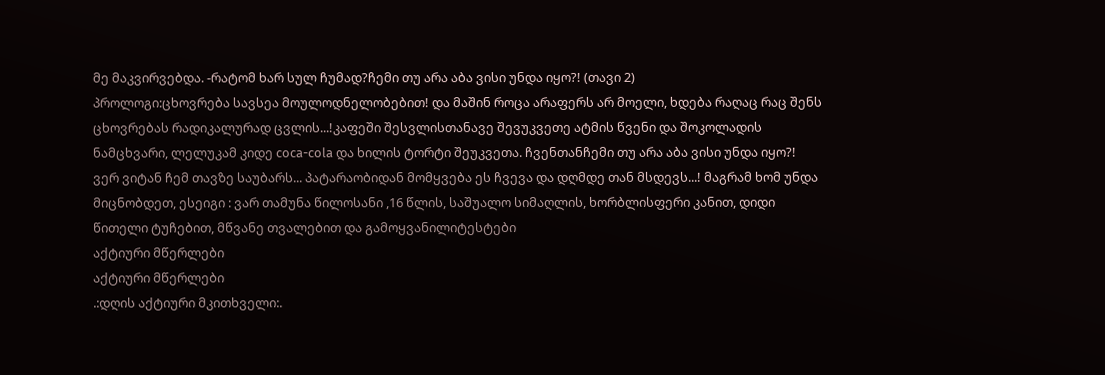მე მაკვირვებდა. -რატომ ხარ სულ ჩუმად?ჩემი თუ არა აბა ვისი უნდა იყო?! (თავი 2)
პროლოგი:ცხოვრება სავსეა მოულოდნელობებით! და მაშინ როცა არაფერს არ მოელი, ხდება რაღაც რაც შენს ცხოვრებას რადიკალურად ცვლის...!კაფეში შესვლისთანავე შევუკვეთე ატმის წვენი და შოკოლადის ნამცხვარი, ლელუკამ კიდე coca-cola და ხილის ტორტი შეუკვეთა. ჩვენთანჩემი თუ არა აბა ვისი უნდა იყო?!
ვერ ვიტან ჩემ თავზე საუბარს... პატარაობიდან მომყვება ეს ჩვევა და დღმდე თან მსდევს...! მაგრამ ხომ უნდა მიცნობდეთ, ესეიგი : ვარ თამუნა წილოსანი ,16 წლის, საშუალო სიმაღლის, ხორბლისფერი კანით, დიდი წითელი ტუჩებით, მწვანე თვალებით და გამოყვანილიტესტები
აქტიური მწერლები
აქტიური მწერლები
.:დღის აქტიური მკითხველი:.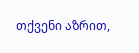თქვენი აზრით,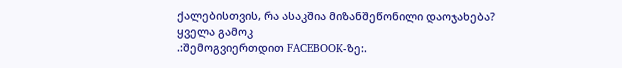ქალებისთვის, რა ასაკშია მიზანშეწონილი დაოჯახება?
ყველა გამოკ
.:შემოგვიერთდით FACEBOOK-ზე:.